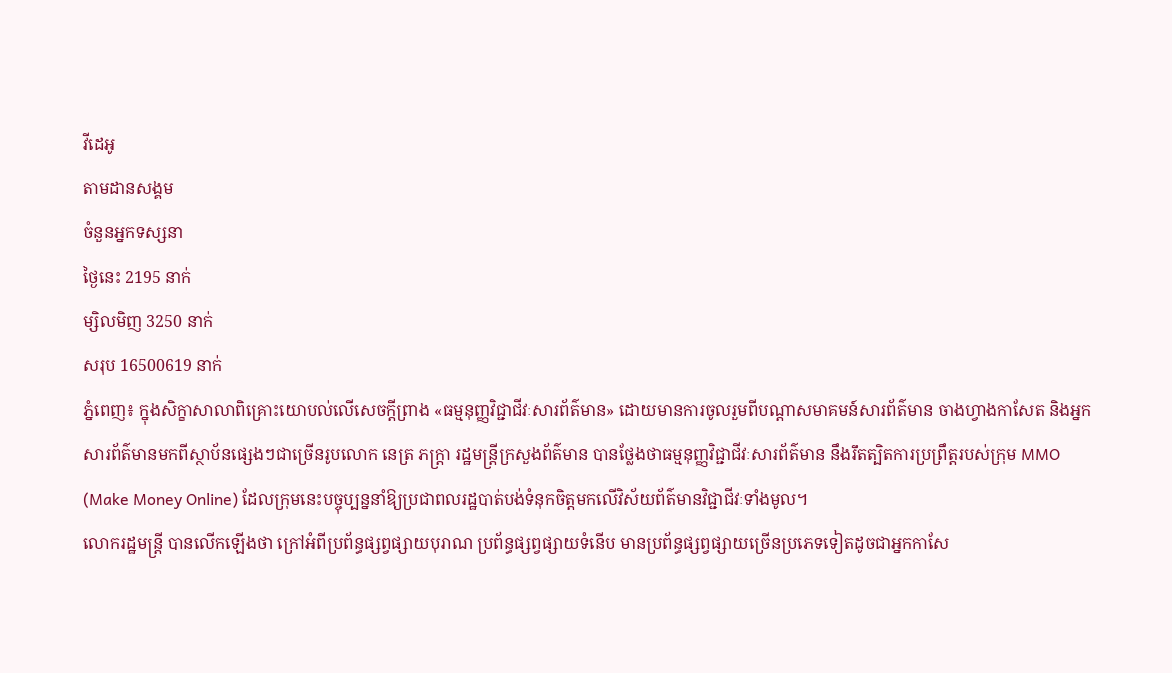វីដេអូ
តាមដានសង្គម
ចំនួនអ្នកទស្សនា
ថ្ងៃនេះ 2195 នាក់
ម្សិលមិញ 3250 នាក់
សរុប 16500619 នាក់
ភ្នំពេញ៖ ក្នុងសិក្ខាសាលាពិគ្រោះយោបល់លើសេចក្តីព្រាង «ធម្មនុញ្ញវិជ្ជាជីវៈសារព័ត៌មាន» ដោយមានការចូលរួមពីបណ្ដាសមាគមន៍សារព័ត៌មាន ចាងហ្វាងកាសែត និងអ្នកសារព័ត៌មានមកពីស្ថាប័នផ្សេងៗជាច្រើនរូបលោក នេត្រ ភក្ត្រា រដ្ឋមន្ត្រីក្រសួងព័ត៌មាន បានថ្លែងថាធម្មនុញ្ញវិជ្ជាជីវៈសារព័ត៌មាន នឹងរឹតត្បិតការប្រព្រឹត្តរបស់ក្រុម MMO (Make Money Online) ដែលក្រុមនេះបច្ចុប្បន្ននាំឱ្យប្រជាពលរដ្ឋបាត់បង់ទំនុកចិត្តមកលើវិស័យព័ត៌មានវិជ្ជាជីវៈទាំងមូល។
លោករដ្ឋមន្ត្រី បានលើកឡើងថា ក្រៅអំពីប្រព័ន្ធផ្សព្វផ្សាយបុរាណ ប្រព័ន្ធផ្សព្វផ្សាយទំនើប មានប្រព័ន្ធផ្សព្វផ្សាយច្រើនប្រភេទទៀតដូចជាអ្នកកាសែ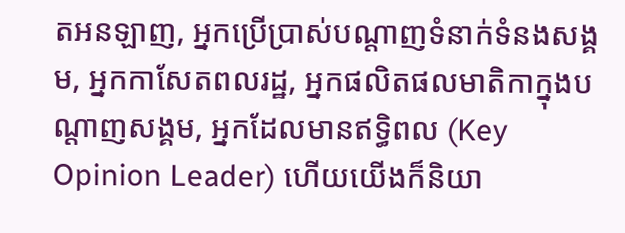តអនឡាញ, អ្នកប្រើប្រាស់បណ្ដាញទំនាក់ទំនងសង្គម, អ្នកកាសែតពលរដ្ឋ, អ្នកផលិតផលមាតិកាក្នុងបណ្ដាញសង្គម, អ្នកដែលមានឥទ្ធិពល (Key Opinion Leader) ហើយយើងក៏និយា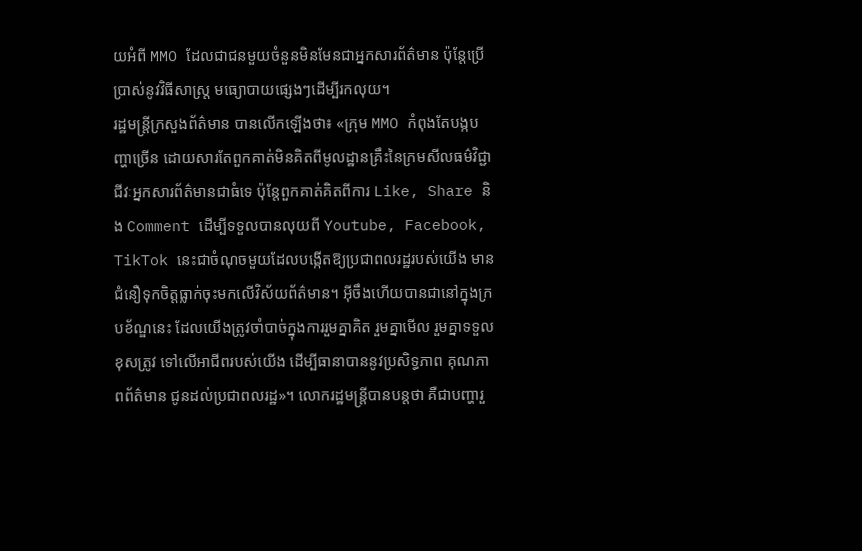យអំពី MMO ដែលជាជនមួយចំនួនមិនមែនជាអ្នកសារព័ត៌មាន ប៉ុន្តែប្រើប្រាស់នូវវិធីសាស្ត្រ មធ្យោបាយផ្សេងៗដើម្បីរកលុយ។
រដ្ឋមន្ត្រីក្រសួងព័ត៌មាន បានលើកឡើងថា៖ «ក្រុម MMO កំពុងតែបង្កបញ្ហាច្រើន ដោយសារតែពួកគាត់មិនគិតពីមូលដ្ឋានគ្រឹះនៃក្រមសីលធម៌វិជ្ជាជីវៈអ្នកសារព័ត៌មានជាធំទេ ប៉ុន្តែពួកគាត់គិតពីការ Like, Share និង Comment ដើម្បីទទួលបានលុយពី Youtube, Facebook, TikTok នេះជាចំណុចមួយដែលបង្កើតឱ្យប្រជាពលរដ្ឋរបស់យើង មានជំនឿទុកចិត្តធ្លាក់ចុះមកលើវិស័យព័ត៌មាន។ អ៊ីចឹងហើយបានជានៅក្នុងក្របខ័ណ្ឌនេះ ដែលយើងត្រូវចាំបាច់ក្នុងការរួមគ្នាគិត រួមគ្នាមើល រួមគ្នាទទួលខុសត្រូវ ទៅលើអាជីពរបស់យើង ដើម្បីធានាបាននូវប្រសិទ្ធភាព គុណភាពព័ត៌មាន ជូនដល់ប្រជាពលរដ្ឋ»។ លោករដ្ឋមន្ត្រីបានបន្តថា គឺជាបញ្ហារួ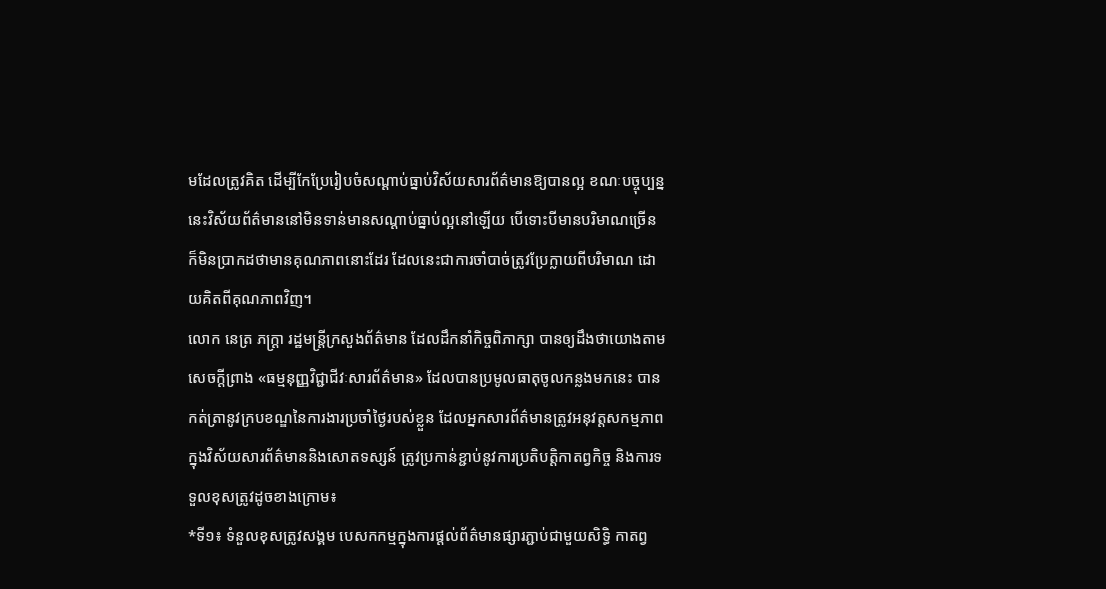មដែលត្រូវគិត ដើម្បីកែប្រែរៀបចំសណ្ដាប់ធ្នាប់វិស័យសារព័ត៌មានឱ្យបានល្អ ខណៈបច្ចុប្បន្ននេះវិស័យព័ត៌មាននៅមិនទាន់មានសណ្ដាប់ធ្នាប់ល្អនៅឡើយ បើទោះបីមានបរិមាណច្រើនក៏មិនប្រាកដថាមានគុណភាពនោះដែរ ដែលនេះជាការចាំបាច់ត្រូវប្រែក្លាយពីបរិមាណ ដោយគិតពីគុណភាពវិញ។
លោក នេត្រ ភក្ត្រា រដ្ឋមន្ត្រីក្រសួងព័ត៌មាន ដែលដឹកនាំកិច្ចពិភាក្សា បានឲ្យដឹងថាយោងតាមសេចក្តីព្រាង «ធម្មនុញ្ញវិជ្ជាជីវៈសារព័ត៌មាន» ដែលបានប្រមូលធាតុចូលកន្លងមកនេះ បានកត់ត្រានូវក្របខណ្ឌនៃការងារប្រចាំថ្ងៃរបស់ខ្លួន ដែលអ្នកសារព័ត៌មានត្រូវអនុវត្តសកម្មភាពក្នុងវិស័យសារព័ត៌មាននិងសោតទស្សន៍ ត្រូវប្រកាន់ខ្ជាប់នូវការប្រតិបត្តិកាតព្វកិច្ច និងការទទួលខុសត្រូវដូចខាងក្រោម៖
*ទី១៖ ទំនួលខុសត្រូវសង្គម បេសកកម្មក្នុងការផ្តល់ព័ត៌មានផ្សារភ្ជាប់ជាមួយសិទ្ធិ កាតព្វ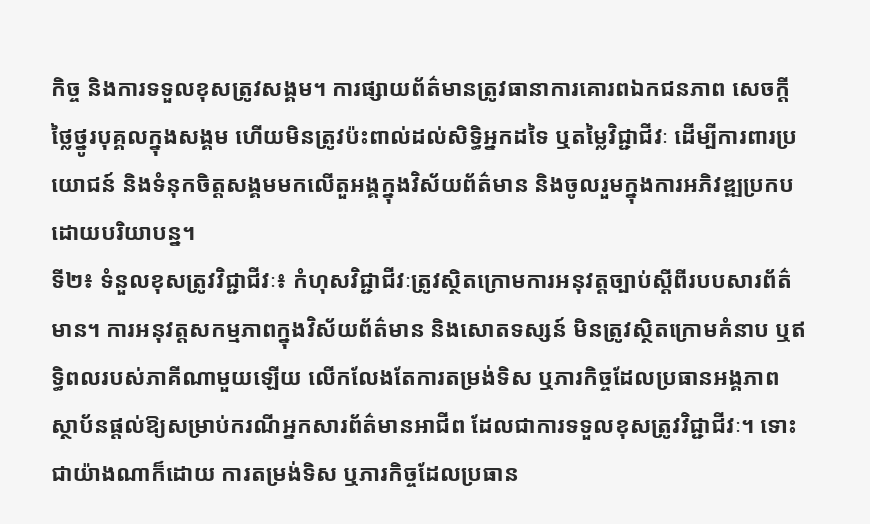កិច្ច និងការទទួលខុសត្រូវសង្គម។ ការផ្សាយព័ត៌មានត្រូវធានាការគោរពឯកជនភាព សេចក្តីថ្លៃថ្នូរបុគ្គលក្នុងសង្គម ហើយមិនត្រូវប៉ះពាល់ដល់សិទ្ធិអ្នកដទៃ ឬតម្លៃវិជ្ជាជីវៈ ដើម្បីការពារប្រយោជន៍ និងទំនុកចិត្តសង្គមមកលើតួអង្គក្នុងវិស័យព័ត៌មាន និងចូលរួមក្នុងការអភិវឌ្ឍប្រកបដោយបរិយាបន្ន។
ទី២៖ ទំនួលខុសត្រូវវិជ្ជាជីវៈ៖ កំហុសវិជ្ជាជីវៈត្រូវស្ថិតក្រោមការអនុវត្តច្បាប់ស្តីពីរបបសារព័ត៌មាន។ ការអនុវត្តសកម្មភាពក្នុងវិស័យព័ត៌មាន និងសោតទស្សន៍ មិនត្រូវស្ថិតក្រោមគំនាប ឬឥទ្ធិពលរបស់ភាគីណាមួយឡើយ លើកលែងតែការតម្រង់ទិស ឬភារកិច្ចដែលប្រធានអង្គភាព ស្ថាប័នផ្តល់ឱ្យសម្រាប់ករណីអ្នកសារព័ត៌មានអាជីព ដែលជាការទទួលខុសត្រូវវិជ្ជាជីវៈ។ ទោះជាយ៉ាងណាក៏ដោយ ការតម្រង់ទិស ឬភារកិច្ចដែលប្រធាន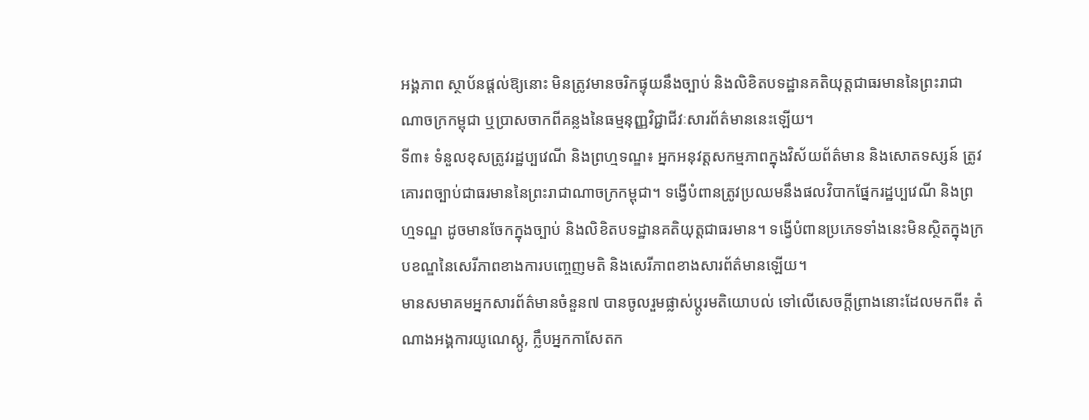អង្គភាព ស្ថាប័នផ្តល់ឱ្យនោះ មិនត្រូវមានចរិកផ្ទុយនឹងច្បាប់ និងលិខិតបទដ្ឋានគតិយុត្តជាធរមាននៃព្រះរាជាណាចក្រកម្ពុជា ឬប្រាសចាកពីគន្លងនៃធម្មនុញ្ញវិជ្ជាជីវៈសារព័ត៌មាននេះឡើយ។
ទី៣៖ ទំនួលខុសត្រូវរដ្ឋប្បវេណី និងព្រហ្មទណ្ឌ៖ អ្នកអនុវត្តសកម្មភាពក្នុងវិស័យព័ត៌មាន និងសោតទស្សន៍ ត្រូវគោរពច្បាប់ជាធរមាននៃព្រះរាជាណាចក្រកម្ពុជា។ ទង្វើបំពានត្រូវប្រឈមនឹងផលវិបាកផ្នែករដ្ឋប្បវេណី និងព្រហ្មទណ្ឌ ដូចមានចែកក្នុងច្បាប់ និងលិខិតបទដ្ឋានគតិយុត្តជាធរមាន។ ទង្វើបំពានប្រភេទទាំងនេះមិនស្ថិតក្នុងក្របខណ្ឌនៃសេរីភាពខាងការបញ្ចេញមតិ និងសេរីភាពខាងសារព័ត៌មានឡើយ។
មានសមាគមអ្នកសារព័ត៌មានចំនួន៧ បានចូលរួមផ្លាស់ប្តូរមតិយោបល់ ទៅលើសេចក្តីព្រាងនោះដែលមកពី៖ តំណាងអង្គការយូណេស្កូ, ក្លឹបអ្នកកាសែតក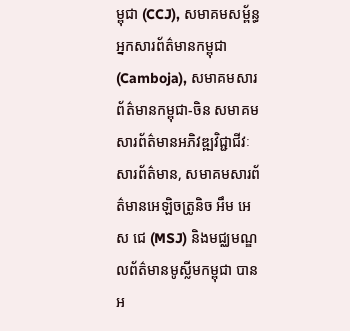ម្ពុជា (CCJ), សមាគមសម្ព័ន្ធអ្នកសារព័ត៌មានកម្ពុជា (Camboja), សមាគមសារព័ត៌មានកម្ពុជា-ចិន សមាគមសារព័ត៌មានអភិវឌ្ឍវិជ្ជាជីវៈសារព័ត៌មាន, សមាគមសារព័ត៌មានអេឡិចត្រូនិច អឹម អេស ជេ (MSJ) និងមជ្ឈមណ្ឌលព័ត៌មានមូស្លីមកម្ពុជា បានអ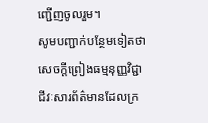ញ្ជើញចូលរួម។
សូមបញ្ជាក់បន្ថែមទៀតថា សេចក្តីព្រៀងធម្មនុញ្ញវិជ្ជាជីវៈសារព័ត៌មានដែលក្រ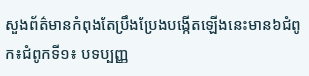សួងព័ត៌មានកំពុងតែប្រឹងប្រែងបង្កើតឡើងនេះមាន៦ជំពូក៖ជំពូកទី១៖ បទប្បញ្ញ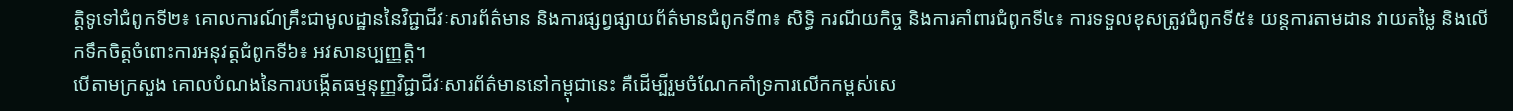តិ្តទូទៅជំពូកទី២៖ គោលការណ៍គ្រឹះជាមូលដ្ឋាននៃវិជ្ជាជីវៈសារព័ត៌មាន និងការផ្សព្វផ្សាយព័ត៌មានជំពូកទី៣៖ សិទ្ធិ ករណីយកិច្ច និងការគាំពារជំពូកទី៤៖ ការទទួលខុសត្រូវជំពូកទី៥៖ យន្តការតាមដាន វាយតម្លៃ និងលើកទឹកចិត្តចំពោះការអនុវត្តជំពូកទី៦៖ អវសានប្បញ្ញត្តិ។
បើតាមក្រសួង គោលបំណងនៃការបង្កើតធម្មនុញ្ញវិជ្ជាជីវៈសារព័ត៌មាននៅកម្ពុជានេះ គឺដើម្បីរួមចំណែកគាំទ្រការលើកកម្ពស់សេ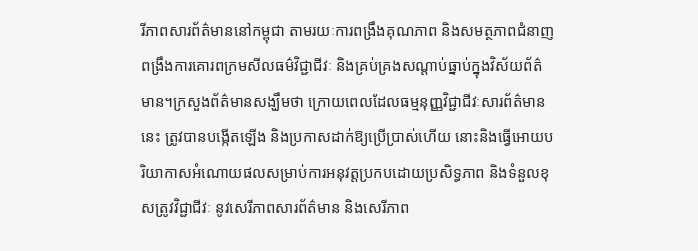រីភាពសារព័ត៌មាននៅកម្ពុជា តាមរយៈការពង្រឹងគុណភាព និងសមត្ថភាពជំនាញ ពង្រឹងការគោរពក្រមសីលធម៌វិជ្ជាជីវៈ និងគ្រប់គ្រងសណ្តាប់ធ្នាប់ក្នុងវិស័យព័ត៌មាន។ក្រសួងព័ត៌មានសង្ឃឹមថា ក្រោយពេលដែលធម្មនុញ្ញវិជ្ជាជីវៈសារព័ត៌មាននេះ ត្រូវបានបង្កើតឡើង និងប្រកាសដាក់ឱ្យប្រើប្រាស់ហើយ នោះនិងធ្វើអោយបរិយាកាសអំណោយផលសម្រាប់ការអនុវត្តប្រកបដោយប្រសិទ្ធភាព និងទំនួលខុសត្រូវវិជ្ជាជីវៈ នូវសេរីភាពសារព័ត៌មាន និងសេរីភាព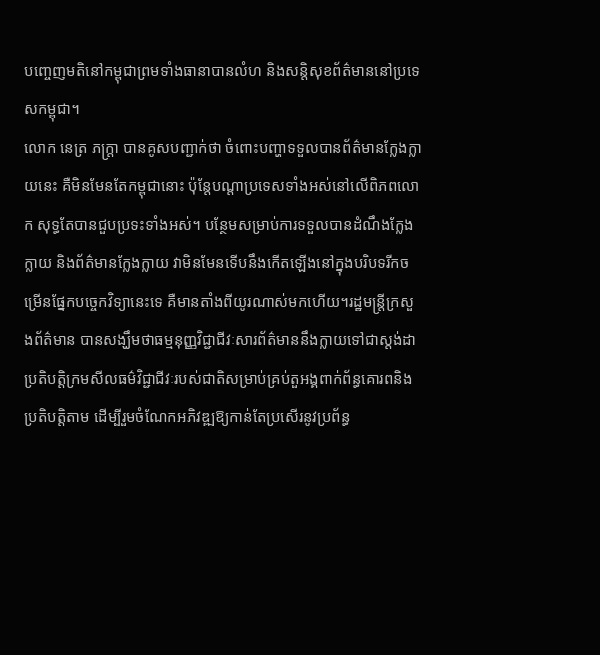បញ្ចេញមតិនៅកម្ពុជាព្រមទាំងធានាបានលំហ និងសន្តិសុខព័ត៌មាននៅប្រទេសកម្ពុជា។
លោក នេត្រ ភក្ត្រា បានគូសបញ្ជាក់ថា ចំពោះបញ្ហាទទួលបានព័ត៌មានក្លែងក្លាយនេះ គឺមិនមែនតែកម្ពុជានោះ ប៉ុន្តែបណ្តាប្រទេសទាំងអស់នៅលើពិភពលោក សុទ្ធតែបានជួបប្រទះទាំងអស់។ បន្ថែមសម្រាប់ការទទួលបានដំណឹងក្លែងក្លាយ និងព័ត៌មានក្លែងក្លាយ វាមិនមែនទើបនឹងកើតឡើងនៅក្នុងបរិបទរីកចម្រើនផ្នែកបច្ចេកវិទ្យានេះទេ គឺមានតាំងពីយូរណាស់មកហើយ។រដ្ឋមន្ត្រីក្រសួងព័ត៌មាន បានសង្ឃឹមថាធម្មនុញ្ញវិជ្ជាជីវៈសារព័ត៌មាននឹងក្លាយទៅជាស្តង់ដាប្រតិបត្តិក្រមសីលធម៌វិជ្ជាជីវៈរបស់ជាតិសម្រាប់គ្រប់តួអង្គពាក់ព័ន្ធគោរពនិងប្រតិបត្តិតាម ដើម្បីរួមចំណែកអភិវឌ្ឍឱ្យកាន់តែប្រសើរនូវប្រព័ន្ធ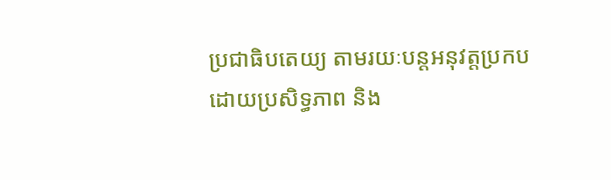ប្រជាធិបតេយ្យ តាមរយៈបន្តអនុវត្តប្រកបដោយប្រសិទ្ធភាព និង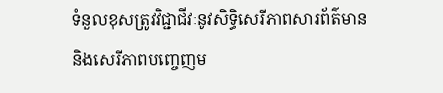ទំនួលខុសត្រូវវិជ្ជាជីវៈនូវសិទ្ធិសេរីភាពសារព័ត៌មាន និងសេរីភាពបញ្ចេញម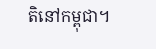តិនៅកម្ពុជា។